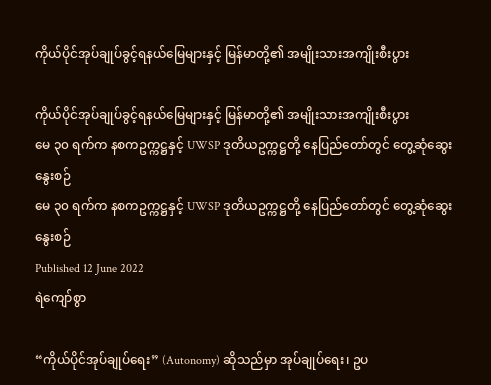ကိုယ်ပိုင်အုပ်ချုပ်ခွင့်ရနယ်မြေများနှင့် မြန်မာတို့၏ အမျိုးသားအကျိုးစီးပွား

ကိုယ်ပိုင်အုပ်ချုပ်ခွင့်ရနယ်မြေများနှင့် မြန်မာတို့၏ အမျိုးသားအကျိုးစီးပွား
မေ ၃၀ ရက်က နစကဥက္ကဋ္ဌနှင့် UWSP ဒုတိယဥက္ကဋ္ဌတို့ နေပြည်တော်တွင် တွေ့ဆုံဆွေးနွေးစဉ်
မေ ၃၀ ရက်က နစကဥက္ကဋ္ဌနှင့် UWSP ဒုတိယဥက္ကဋ္ဌတို့ နေပြည်တော်တွင် တွေ့ဆုံဆွေးနွေးစဉ်
Published 12 June 2022
ရဲကျော်စွာ

“ကိုယ်ပိုင်အုပ်ချုပ်ရေး” (Autonomy) ဆိုသည်မှာ အုပ်ချုပ်ရေး၊ ဥပ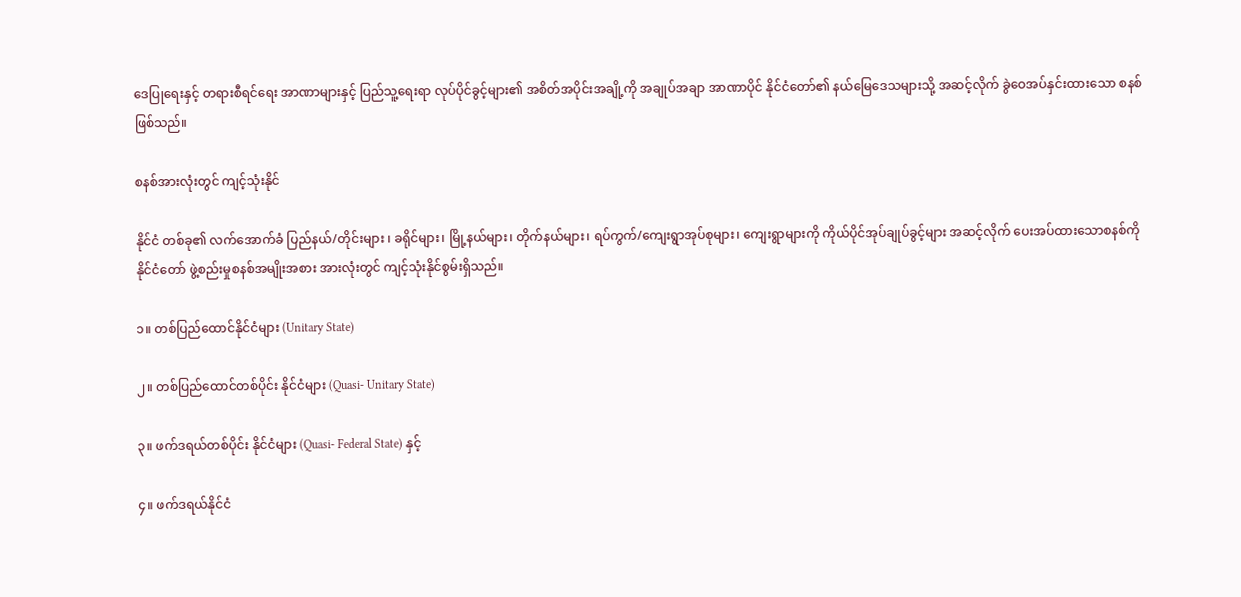ဒေပြုရေးနှင့် တရားစီရင်ရေး အာဏာများနှင့် ပြည်သူ့ရေးရာ လုပ်ပိုင်ခွင့်များ၏ အစိတ်အပိုင်းအချို့ကို အချုပ်အချာ အာဏာပိုင် နိုင်ငံတော်၏ နယ်မြေဒေသများသို့ အဆင့်လိုက် ခွဲဝေအပ်နှင်းထားသော စနစ်ဖြစ်သည်။

စနစ်အားလုံးတွင် ကျင့်သုံးနိုင်

နိုင်ငံ တစ်ခု၏ လက်အောက်ခံ ပြည်နယ်/တိုင်းများ ၊ ခရိုင်များ၊ မြို့နယ်များ၊ တိုက်နယ်များ၊ ရပ်ကွက်/ကျေးရွာအုပ်စုများ၊ ကျေးရွာများကို ကိုယ်ပိုင်အုပ်ချုပ်ခွင့်များ အဆင့်လိုက် ပေးအပ်ထားသောစနစ်ကို နိုင်ငံတော် ဖွဲ့စည်းမှုစနစ်အမျိုးအစား အားလုံးတွင် ကျင့်သုံးနိုင်စွမ်းရှိသည်။

၁။ တစ်ပြည်ထောင်နိုင်ငံများ (Unitary State)

၂။ တစ်ပြည်ထောင်တစ်ပိုင်း နိုင်ငံများ (Quasi- Unitary State)

၃။ ဖက်ဒရယ်တစ်ပိုင်း နိုင်ငံများ (Quasi- Federal State) နှင့်

၄။ ဖက်ဒရယ်နိုင်ငံ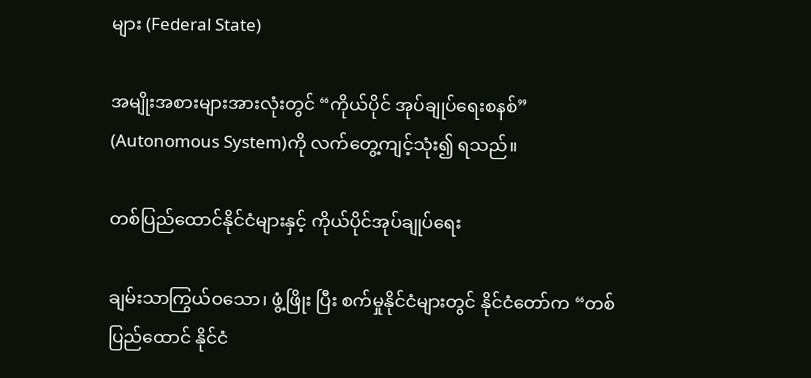များ (Federal State)

အမျိုးအစားများအားလုံးတွင် “ကိုယ်ပိုင် အုပ်ချုပ်ရေးစနစ်” (Autonomous System)ကို လက်တွေ့ကျင့်သုံး၍ ရသည်။

တစ်ပြည်ထောင်နိုင်ငံများနှင့် ကိုယ်ပိုင်အုပ်ချုပ်ရေး

ချမ်းသာကြွယ်ဝသော၊ ဖွံ့ဖြိုး ပြီး စက်မှုနိုင်ငံများတွင် နိုင်ငံတော်က “တစ်ပြည်ထောင် နိုင်ငံ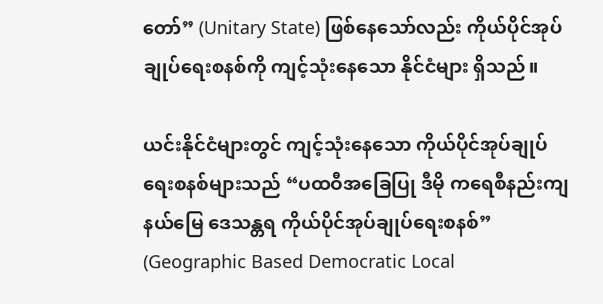တော်” (Unitary State) ဖြစ်နေသော်လည်း ကိုယ်ပိုင်အုပ်ချုပ်ရေးစနစ်ကို ကျင့်သုံးနေသော နိုင်ငံများ ရှိသည်။

ယင်းနိုင်ငံများတွင် ကျင့်သုံးနေသော ကိုယ်ပိုင်အုပ်ချုပ်ရေးစနစ်များသည် “ပထဝီ‌အခြေပြု ဒီမို ကရေစီနည်းကျ နယ်မြေ ဒေသန္တရ ကိုယ်ပိုင်အုပ်ချုပ်ရေးစနစ်” (Geographic Based Democratic Local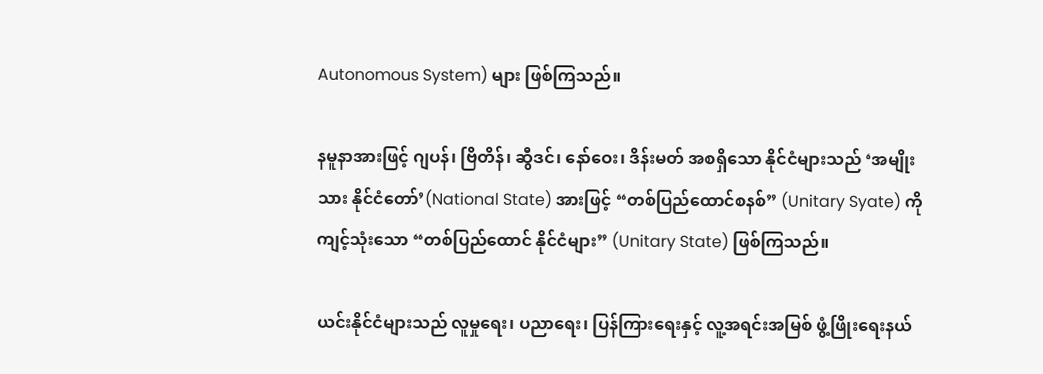Autonomous System) များ ဖြစ်ကြသည်။

နမူနာအားဖြင့် ဂျပန်၊ ဗြိတိန်၊ ဆွီဒင်၊ နော်ဝေး၊ ဒိန်းမတ် အစရှိသော နိုင်ငံများသည် ‘အမျိုးသား နိုင်ငံတော်’(National State) အားဖြင့် “တစ်ပြည်ထောင်စနစ်” (Unitary Syate) ကို ကျင့်သုံးသော “တစ်ပြည်ထောင် နိုင်ငံများ” (Unitary State) ဖြစ်ကြသည်။

ယင်းနိုင်ငံများသည် လူမှုရေး၊ ပညာရေး၊ ပြန်ကြားရေးနှင့် လူ့အရင်းအမြစ် ဖွံ့ဖြိုးရေးနယ်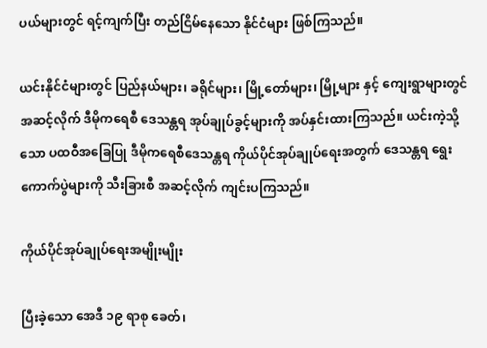ပယ်များတွင် ရင့်ကျက်ပြီး တည်ငြိမ်နေသော နိုင်ငံများ ဖြစ်ကြသည်။

ယင်းနိုင်ငံများတွင် ပြည်နယ်များ၊ ခရိုင်များ၊ မြို့တော်များ၊ မြို့များ နှင့် ကျေးရွာများတွင် အဆင့်လိုက် ဒီမိုကရေစီ ဒေသန္တရ အုပ်ချုပ်ခွင့်များကို အပ်နှင်းထားကြသည်။ ယင်းကဲ့သို့သော ပထဝီအခြေပြု ဒီမိုကရေစီဒေသန္တရ ကိုယ်ပိုင်အုပ်ချုပ်ရေးအတွက် ဒေသန္တရ ရွေးကောက်ပွဲများကို သီးခြားစီ အဆင့်လိုက် ကျင်းပကြသည်။

ကိုယ်ပိုင်အုပ်ချုပ်ရေးအမျိုးမျိုး

ပြီးခဲ့သော အေဒီ ၁၉ ရာစု ခေတ်၊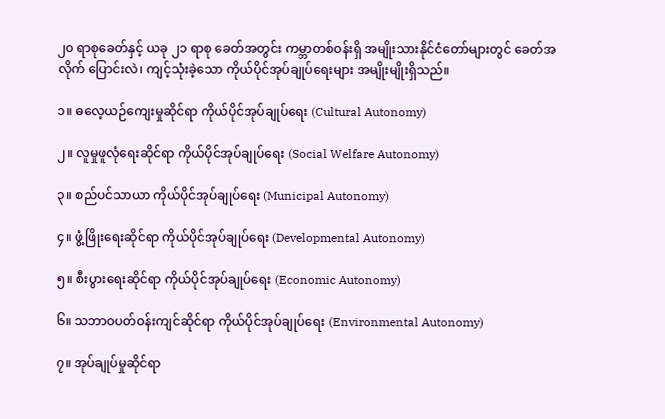၂၀ ရာစုခေတ်နှင့် ယခု ၂၁ ရာစု ခေတ်အတွင်း ကမ္ဘာတစ်ဝန်းရှိ အမျိုးသားနိုင်ငံတော်များတွင် ခေတ်အလိုက် ပြောင်းလဲ၊ ကျင့်သုံးခဲ့သော ကိုယ်ပိုင်အုပ်ချုပ်ရေးများ အမျိုးမျိုးရှိသည်။

၁။ ဓလေ့ယဉ်ကျေးမှုဆိုင်ရာ ကိုယ်ပိုင်အုပ်ချုပ်ရေး (Cultural Autonomy)

၂။ လူမှုဖူလုံရေးဆိုင်ရာ ကိုယ်ပိုင်အုပ်ချုပ်ရေး (Social Welfare Autonomy)

၃။ စည်ပင်သာယာ ကိုယ်ပိုင်အုပ်ချုပ်ရေး (Municipal Autonomy)

၄။ ဖွံ့ဖြိုးရေးဆိုင်ရာ ကိုယ်ပိုင်အုပ်ချုပ်ရေး (Developmental Autonomy)

၅။ စီးပွားရေးဆိုင်ရာ ကိုယ်ပိုင်အုပ်ချုပ်ရေး (Economic Autonomy)

၆။ သဘာဝပတ်ဝန်းကျင်ဆိုင်ရာ ကိုယ်ပိုင်အုပ်ချုပ်ရေး (Environmental Autonomy)

၇။ အုပ်ချုပ်မှုဆိုင်ရာ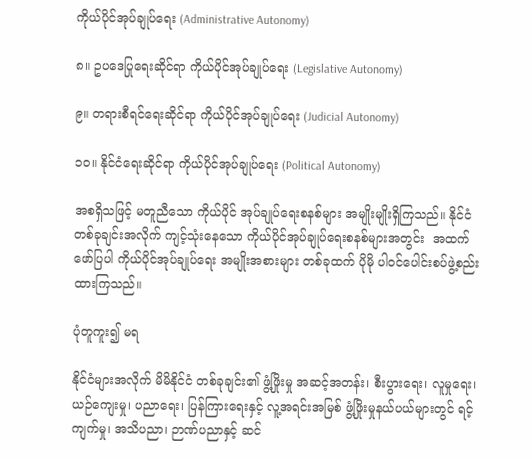ကိုယ်ပိုင်အုပ်ချုပ်ရေး (Administrative Autonomy)

၈။ ဥပဒေပြုရေးဆိုင်ရာ ကိုယ်ပိုင်အုပ်ချုပ်ရေး (Legislative Autonomy)

၉။ တရားစီရင်ရေးဆိုင်ရာ ကိုယ်ပိုင်အုပ်ချုပ်ရေး (Judicial Autonomy)

၁၀။ နိုင်ငံရေးဆိုင်ရာ ကိုယ်ပိုင်အုပ်ချုပ်ရေး (Political Autonomy)

အစရှိသဖြင့် မတူညီသော ကိုယ်ပိုင် အုပ်ချုပ်ရေးစနစ်များ အမျိုးမျိုးရှိကြသည်။ နိုင်ငံတစ်ခုချင်းအလိုက် ကျင့်သုံးနေသော ကိုယ်ပိုင်အုပ်ချုပ်ရေးစနစ်များအတွင်း  အထက်ဖော်ပြပါ ကိုယ်ပိုင်အုပ်ချုပ်ရေး အမျိုးအစားများ တစ်ခုထက် ပိုမို ပါဝင်ပေါင်းစပ်ဖွဲ့စည်းထားကြသည်။

ပုံတူကူး၍ မရ

နိုင်ငံများအလိုက် မိမိနိုင်ငံ တစ်ခုချင်း၏ ဖွံ့ဖြိုးမှု အဆင့်အတန်း၊ စီးပွားရေး၊ လူမှုရေး၊ ယဉ်ကျေးမှု၊ ပညာရေး၊ ပြန်ကြားရေးနှင့် လူ့အရင်းအမြစ် ဖွံ့ဖြိုးမှုနယ်ပယ်များတွင် ရင့်ကျက်မှု၊ အသိပညာ၊ ဉာဏ်ပညာနှင့် ဆင်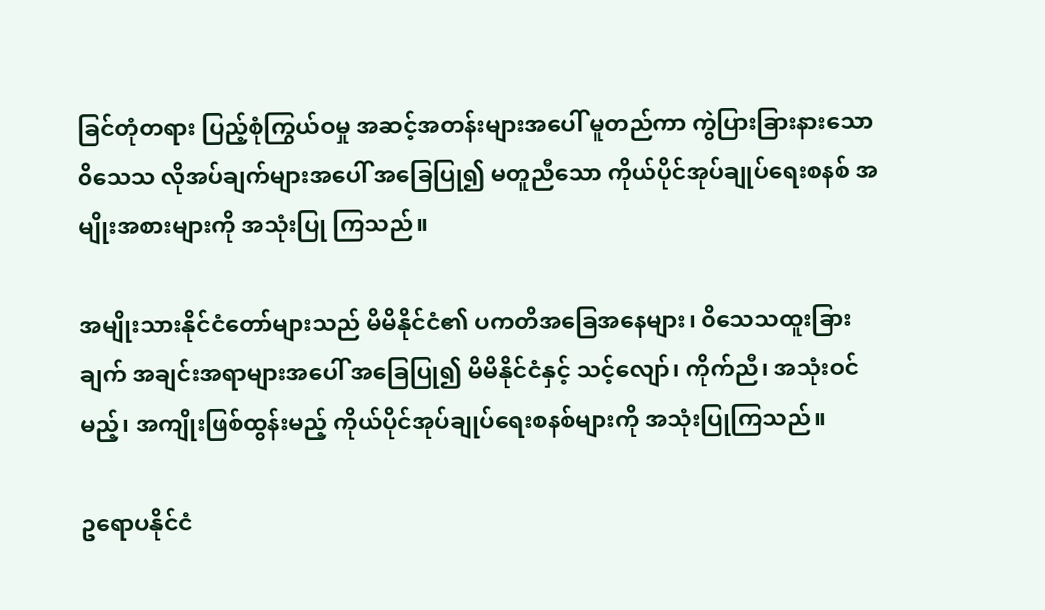ခြင်တုံတရား ပြည့်စုံကြွယ်ဝမှု အဆင့်အတန်းများအပေါ် မူတည်ကာ ကွဲပြားခြားနားသော ၀ိသေသ လိုအပ်ချက်များအပေါ် အခြေပြု၍ မတူညီသော ကိုယ်ပိုင်အုပ်ချုပ်ရေးစနစ် အမျိုးအစားများကို အသုံးပြု ကြသည်။

အမျိုးသားနိုင်ငံတော်များသည် မိမိနိုင်ငံ၏ ပကတိအခြေအနေများ၊ ၀ိသေသထူးခြားချက် အချင်းအရာများအပေါ် အခြေပြု၍ မိမိနိုင်ငံနှင့် သင့်လျော်၊ ကိုက်ညီ၊ အသုံးဝင်မည့်၊ အကျိုးဖြစ်ထွန်းမည့် ကိုယ်ပိုင်အုပ်ချုပ်ရေးစနစ်များကို အသုံးပြုကြသည်။

ဥရောပနိုင်ငံ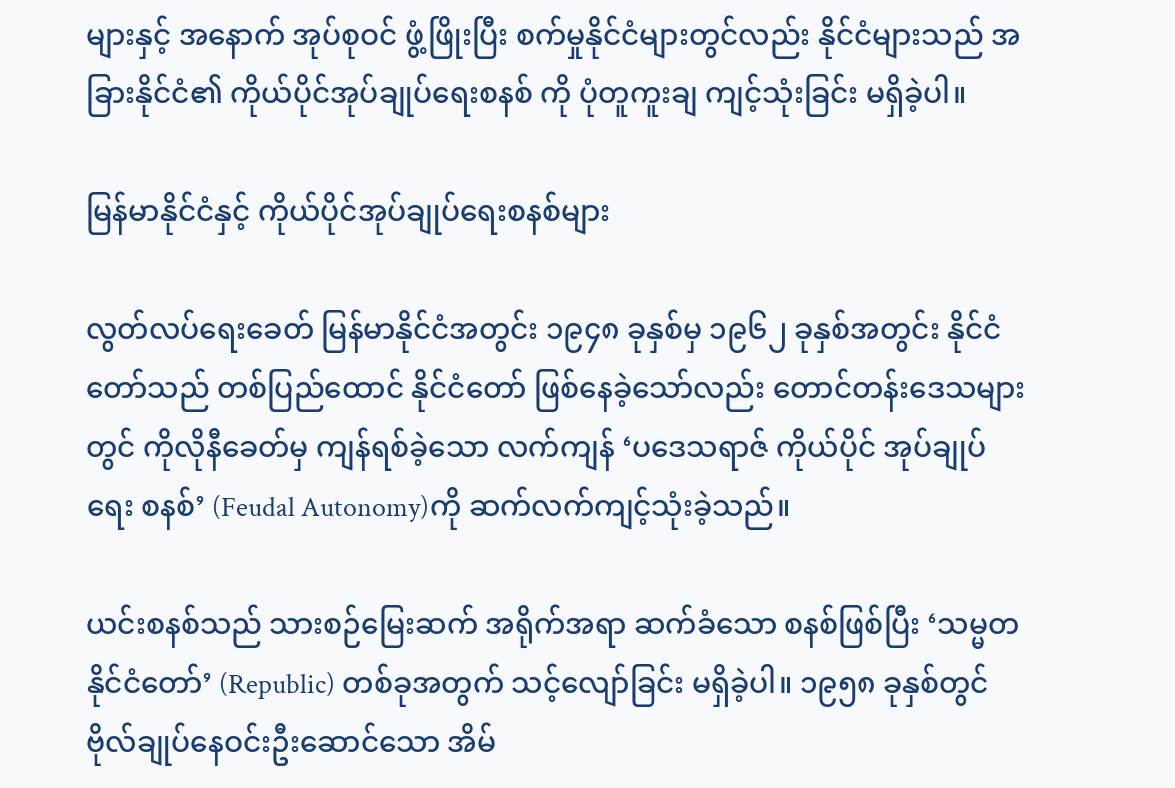များနှင့် အနောက် အုပ်စုဝင် ဖွံ့ဖြိုးပြီး စက်မှုနိုင်ငံများတွင်လည်း နိုင်ငံများသည် အခြားနိုင်ငံ၏ ကိုယ်ပိုင်အုပ်ချုပ်ရေးစနစ် ကို ပုံတူကူးချ ကျင့်သုံးခြင်း မရှိခဲ့ပါ။

မြန်မာနိုင်ငံနှင့် ကိုယ်ပိုင်အုပ်ချုပ်ရေးစနစ်များ

လွတ်လပ်ရေးခေတ် မြန်မာနိုင်ငံအတွင်း ၁၉၄၈ ခုနှစ်မှ ၁၉၆၂ ခုနှစ်အတွင်း နိုင်ငံတော်သည် တစ်ပြည်ထောင် နိုင်ငံတော် ဖြစ်နေခဲ့သော်လည်း တောင်တန်းဒေသများတွင် ကိုလိုနီခေတ်မှ ကျန်ရစ်ခဲ့သော လက်ကျန် ‘ပဒေသရာဇ် ကိုယ်ပိုင် အုပ်ချုပ်ရေး စနစ်’ (Feudal Autonomy)ကို ဆက်လက်ကျင့်သုံးခဲ့သည်။

ယင်းစနစ်သည် သားစဉ်မြေးဆက် အရိုက်အရာ ဆက်ခံသော စနစ်ဖြစ်ပြီး ‘သမ္မတနိုင်ငံတော်’ (Republic) တစ်ခုအတွက် သင့်လျော်ခြင်း မရှိခဲ့ပါ။ ၁၉၅၈ ခုနှစ်တွင် ဗိုလ်ချုပ်နေဝင်းဦးဆောင်သော အိမ်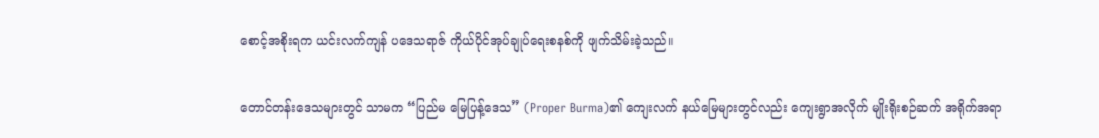စောင့်အစိုးရက ယင်းလက်ကျန် ပဒေသရာဇ် ကိုယ်ပိုင်အုပ်ချုပ်ရေးစနစ်ကို ဖျက်သိမ်းခဲ့သည်။

တောင်တန်းဒေသများတွင် သာမက “ပြည်မ မြေပြန့်ဒေသ” (Proper Burma)၏ ကျေးလက် နယ်‌မြေများတွင်လည်း ကျေးရွာအလိုက် မျိုးရိုးစဉ်ဆက် အရိုက်အရာ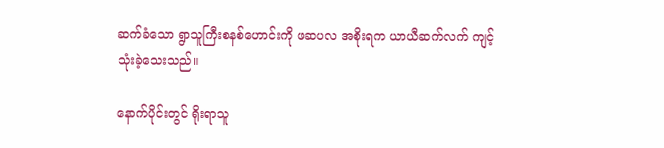ဆက်ခံသော ရွာသူကြီးစနစ်ဟောင်းကို ဖဆပလ အစိုးရက ယာယီဆက်လက် ကျင့်သုံးခဲ့သေးသည်။

နောက်ပိုင်းတွင် ရိုးရာသူ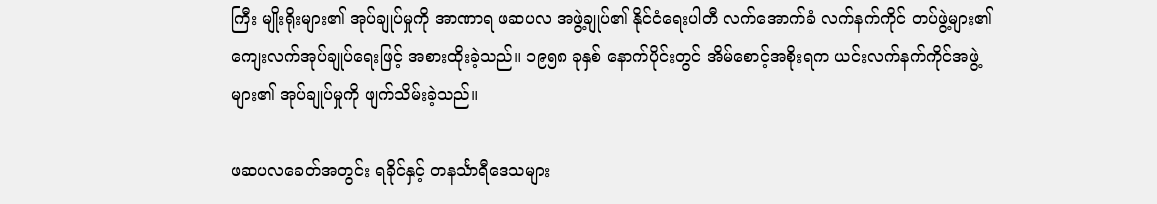ကြီး မျိုးရိုးများ၏ အုပ်ချုပ်မှုကို အာဏာရ ဖဆပလ အဖွဲ့ချုပ်၏ နိုင်ငံရေးပါတီ လက်အောက်ခံ လက်နက်ကိုင် တပ်ဖွဲ့များ၏ ကျေးလက်အုပ်ချုပ်ရေးဖြင့် အစားထိုးခဲ့သည်။ ၁၉၅၈ ခုနှစ် နောက်ပိုင်းတွင် အိမ်စောင့်အစိုးရက ယင်းလက်နက်ကိုင်အဖွဲ့များ၏ အုပ်ချုပ်မှုကို ဖျက်သိမ်းခဲ့သည်။

ဖဆပလခေတ်အတွင်း ရခိုင်နှင့် တနင်္သာရီဒေသများ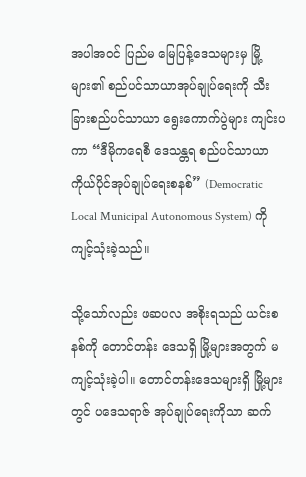အပါအဝင် ပြည်မ မြေပြန့်ဒေသများမှ မြို့များ၏ စည်ပင်သာယာအုပ်ချုပ်ရေးကို သီးခြားစည်ပင်သာယာ ရွေးကောက်ပွဲများ ကျင်းပကာ “ဒီမိုကရေစီ ဒေသန္တရ စည်ပင်သာယာ ကိုယ်ပိုင်အုပ်ချုပ်ရေးစနစ်” (Democratic Local Municipal Autonomous System) ကို ကျင့်သုံးခဲ့သည်။

သို့သော်လည်း ဖဆပလ အစိုးရသည် ယင်းစနစ်ကို တောင်တန်း ဒေသရှိ မြို့များအတွက် မကျင့်သုံးခဲ့ပါ။ တောင်တန်းဒေသများရှိ မြို့များတွင် ပဒေသရာဇ် အုပ်ချုပ်ရေးကိုသာ ဆက်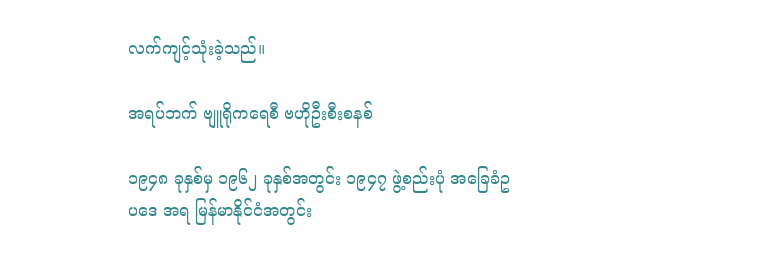လက်ကျင့်သုံးခဲ့သည်။

အရပ်ဘက် ဗျူရိုကရေစီ ဗဟိုဦးစီးစနစ်

၁၉၄၈ ခုနှစ်မှ ၁၉၆၂ ခုနှစ်အတွင်း ၁၉၄၇ ဖွဲ့စည်းပုံ အခြေခံဥပဒေ အရ မြန်မာနိုင်ငံအတွင်း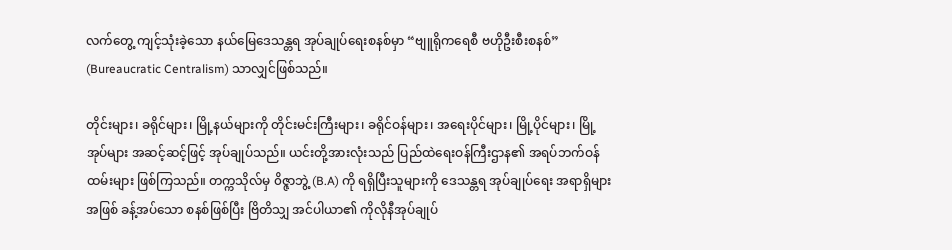လက်တွေ့ ကျင့်သုံးခဲ့သော နယ်မြေဒေသန္တရ အုပ်ချုပ်ရေးစနစ်မှာ “ဗျူရိုကရေစီ ဗဟိုဦးစီးစနစ်” (Bureaucratic Centralism) သာလျှင်ဖြစ်သည်။

တိုင်းများ၊ ခရိုင်များ၊ မြို့နယ်များကို တိုင်းမင်းကြီးများ၊ ခရိုင်ဝန်များ၊ အရေးပိုင်များ၊ မြို့ပိုင်များ၊ မြို့အုပ်များ အဆင့်ဆင့်ဖြင့် အုပ်ချုပ်သည်။ ယင်းတို့အားလုံးသည် ပြည်ထဲရေးဝန်ကြီးဌာန၏ အရပ်ဘက်ဝန်ထမ်းများ ဖြစ်ကြသည်။ တက္ကသိုလ်မှ ၀ိဇ္ဇာဘွဲ့ (B.A) ကို ရရှိပြီးသူများကို ဒေသန္တရ အုပ်ချုပ်ရေး အရာရှိများအဖြစ် ခန့်အပ်သော စနစ်ဖြစ်ပြီး ဗြိတိသျှ အင်ပါယာ၏ ကိုလိုနီအုပ်ချုပ်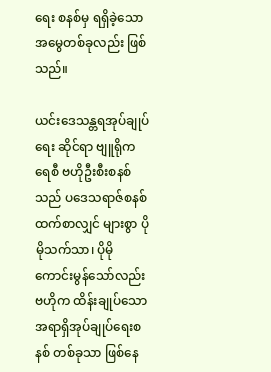ရေး စနစ်မှ ရရှိခဲ့သော အမွေတစ်ခုလည်း ဖြစ်သည်။

ယင်းဒေသန္တရအုပ်ချုပ်ရေး ဆိုင်ရာ ဗျူရိုကရေစီ ဗဟိုဦးစီးစနစ်သည် ပဒေသရာဇ်စနစ်ထက်စာလျှင် များစွာ ပိုမိုသက်သာ၊ ပိုမိုကောင်းမွန်သော်လည်း  ဗဟိုက ထိန်းချုပ်သော အရာရှိအုပ်ချုပ်ရေးစနစ် တစ်ခုသာ ဖြစ်နေ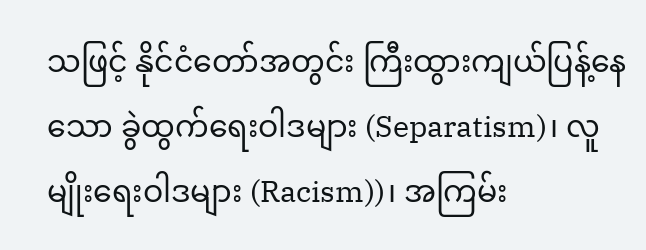သဖြင့် နိုင်ငံတော်အတွင်း ကြီးထွားကျယ်ပြန့်နေသော ခွဲထွက်ရေးဝါဒများ (Separatism)၊ လူမျိုးရေးဝါဒများ (Racism))၊ အကြမ်း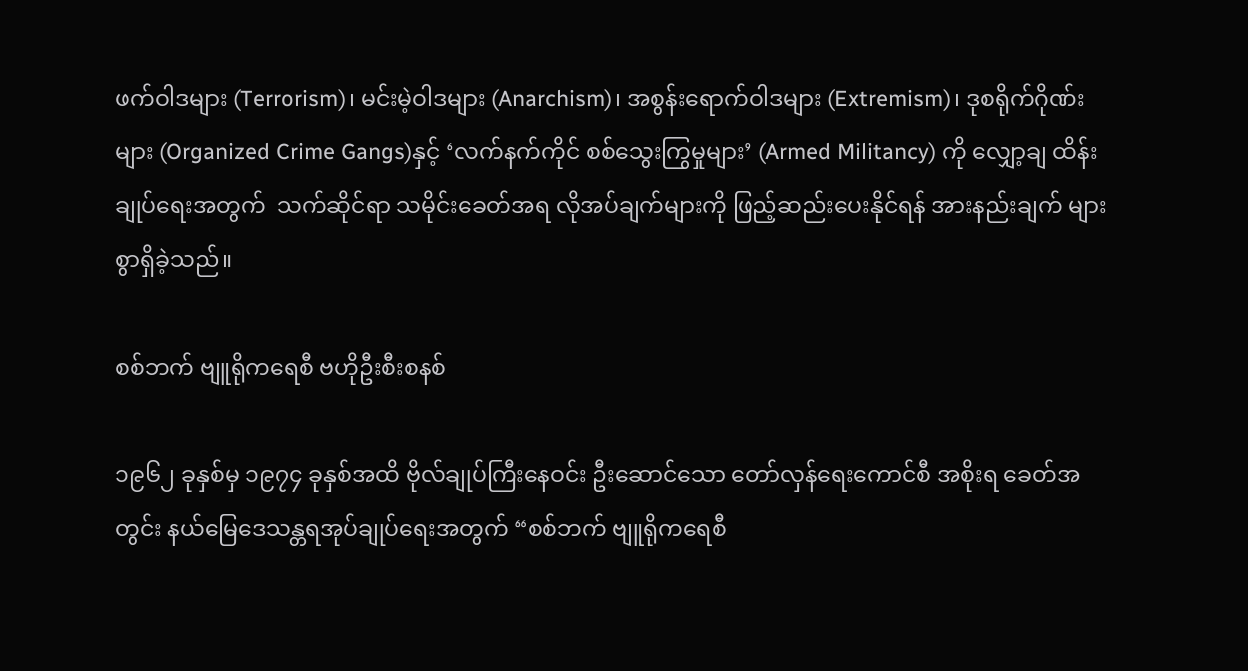ဖက်ဝါဒများ (Terrorism)၊ မင်းမဲ့ဝါဒများ (Anarchism)၊ အစွန်းရောက်ဝါဒများ (Extremism)၊ ဒုစရိုက်ဂိုဏ်းများ (Organized Crime Gangs)နှင့် ‘လက်နက်ကိုင် စစ်သွေးကြွမှုများ’ (Armed Militancy) ကို လျှော့ချ ထိန်းချုပ်ရေးအတွက်  သက်ဆိုင်ရာ သမိုင်းခေတ်အရ လိုအပ်ချက်များကို ဖြည့်ဆည်းပေးနိုင်ရန် အားနည်းချက် များစွာရှိခဲ့သည်။

စစ်ဘက် ဗျူရိုကရေစီ ဗဟိုဦးစီးစနစ်

၁၉၆၂ ခုနှစ်မှ ၁၉၇၄ ခုနှစ်အထိ ဗိုလ်ချုပ်ကြီးနေဝင်း ဦးဆောင်သော တော်လှန်ရေးကောင်စီ အစိုးရ ခေတ်အတွင်း နယ်မြေဒေသန္တရအုပ်ချုပ်ရေးအတွက် “စစ်ဘက် ဗျူရိုကရေစီ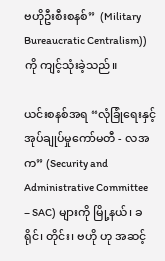ဗဟိုဦးစီးစနစ်”  (Military Bureaucratic Centralism)) ကို ကျင့်သုံးခဲ့သည်။

ယင်းစနစ်အရ “လုံခြုံရေးနှင့် အုပ်ချုပ်မှုကော်မတီ - လအက” (Security and Administrative Committee – SAC) များကို မြို့နယ်၊ ခရိုင်၊ တိုင်း၊ ဗဟို ဟု အဆင့်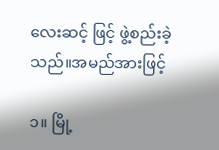လေးဆင့် ဖြင့် ဖွဲ့စည်းခဲ့သည်။အမည်အားဖြင့်

၁။ မြို့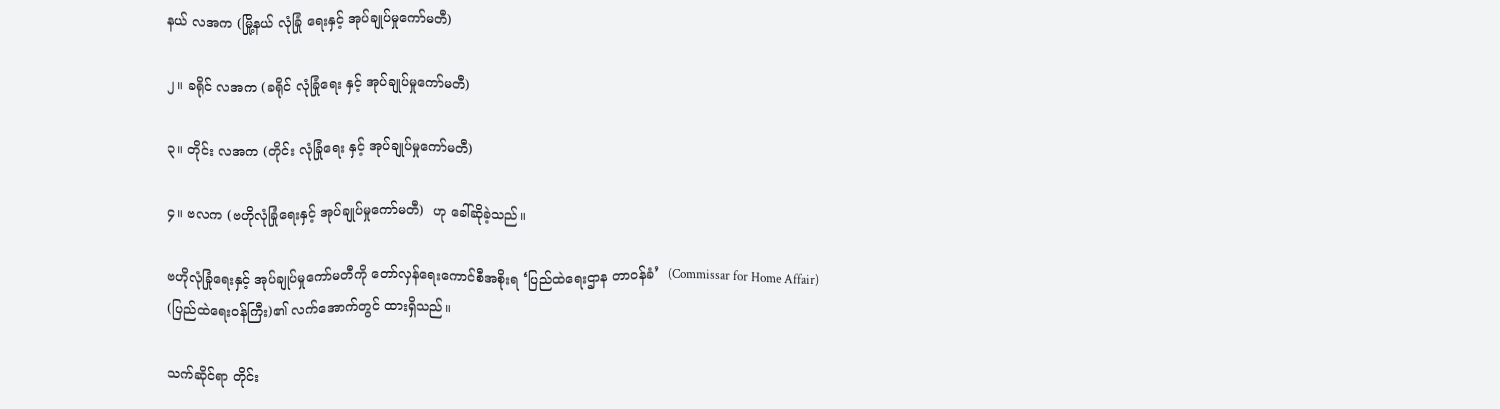နယ် လအက (မြို့နယ် လုံခြုံ ရေးနှင့် အုပ်ချုပ်မှုကော်မတီ)

၂။ ခရိုင် လအက (ခရိုင် လုံခြုံရေး နှင့် အုပ်ချုပ်မှုကော်မတီ)

၃။ တိုင်း လအက (တိုင်း လုံခြုံရေး နှင့် အုပ်ချုပ်မှုကော်မတီ)

၄။ ဗလက (ဗဟိုလုံခြုံရေးနှင့် အုပ်ချုပ်မှုကော်မတီ)  ဟု ခေါ်ဆိုခဲ့သည်။

ဗဟိုလုံခြုံရေးနှင့် အုပ်ချုပ်မှုကော်မတီကို တော်လှန်ရေးကောင်စီအစိုးရ ‘ပြည်ထဲရေးဌာန တာဝန်ခံ’  (Commissar for Home Affair) (ပြည်ထဲရေးဝန်ကြီး)၏ လက်အောက်တွင် ထားရှိသည်။

သက်ဆိုင်ရာ တိုင်း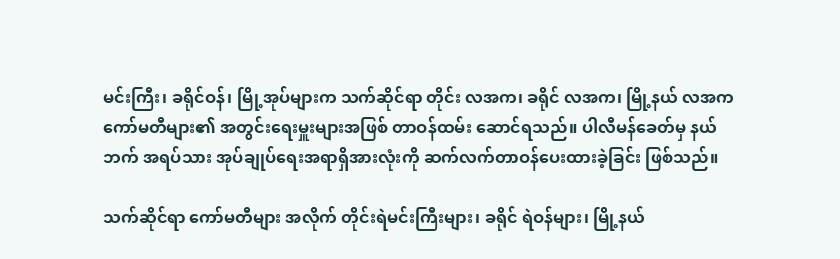မင်းကြီး၊ ခရိုင်ဝန်၊ မြို့အုပ်များက သက်ဆိုင်ရာ တိုင်း လအက၊ ခရိုင် လအက၊ မြို့နယ် လအက ကော်မတီများ၏ အတွင်းရေးမှူးများအဖြစ် တာဝန်ထမ်း ဆောင်ရသည်။ ပါလီမန်ခေတ်မှ နယ်ဘက် အရပ်သား အုပ်ချုပ်ရေးအရာရှိအားလုံးကို ဆက်လက်တာဝန်ပေးထားခဲ့ခြင်း ဖြစ်သည်။

သက်ဆိုင်ရာ ကော်မတီများ အလိုက် တိုင်းရဲမင်းကြီးများ၊ ခရိုင် ရဲဝန်များ၊ မြို့နယ်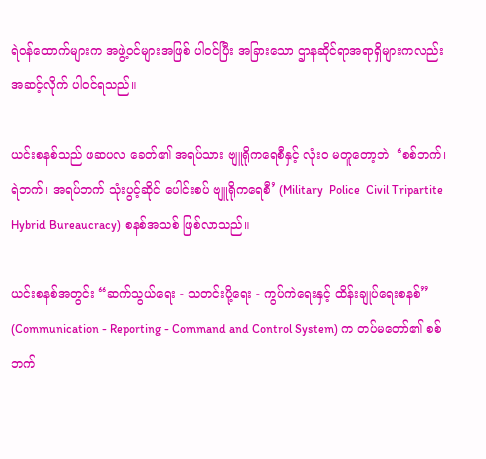ရဲဝန်ထောက်များက အဖွဲ့ဝင်များအဖြစ် ပါဝင်ပြီး အခြားသော ဌာနဆိုင်ရာအရာရှိများကလည်း အဆင့်လိုက် ပါဝင်ရသည်။

ယင်းစနစ်သည် ဖဆပလ ခေတ်၏ အရပ်သား ဗျူရိုကရေစီနှင့် လုံးဝ မတူတော့ဘဲ  ‘စစ်ဘက်၊ ရဲဘက်၊ အရပ်ဘက် သုံးပွင့်ဆိုင် ပေါင်းစပ် ဗျူရိုကရေစီ’ (Military  Police  Civil Tripartite Hybrid Bureaucracy) စနစ်အသစ် ဖြစ်လာသည်။

ယင်းစနစ်အတွင်း “ဆက်သွယ်ရေး - သတင်းပို့ရေး - ကွပ်ကဲရေးနှင့် ထိန်းချုပ်ရေးစနစ်” (Communication - Reporting - Command and Control System) က တပ်မတော်၏ စစ်ဘက်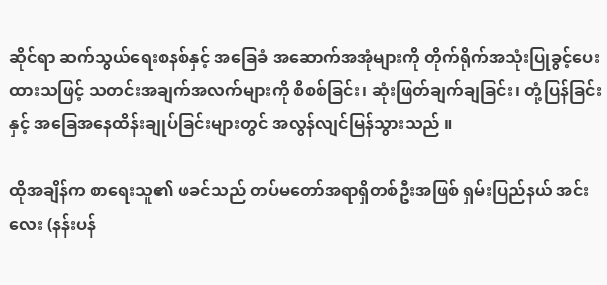ဆိုင်ရာ ဆက်သွယ်ရေးစနစ်နှင့် အခြေခံ အဆောက်အအုံများကို တိုက်ရိုက်အသုံးပြုခွင့်ပေးထားသဖြင့် သတင်းအချက်အလက်များကို စိစစ်ခြင်း၊ ဆုံးဖြတ်ချက်ချခြင်း၊ တုံ့ပြန်ခြင်းနှင့် အခြေအနေထိန်းချုပ်ခြင်းများတွင် အလွန်လျင်မြန်သွားသည် ။

ထိုအချိန်က စာရေးသူ၏ ဖခင်သည် တပ်မတော်အရာရှိတစ်ဦးအဖြစ် ရှမ်းပြည်နယ် အင်းလေး (နန်းပန်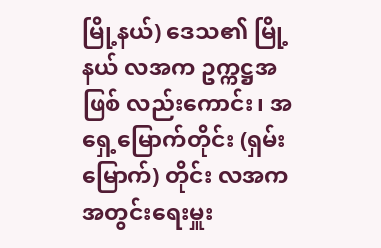မြို့နယ်) ဒေသ၏ မြို့နယ် လအက ဥက္ကဋ္ဌအဖြစ် လည်းကောင်း၊ အရှေ့မြောက်တိုင်း (ရှမ်းမြောက်) တိုင်း လအက အတွင်းရေးမှူး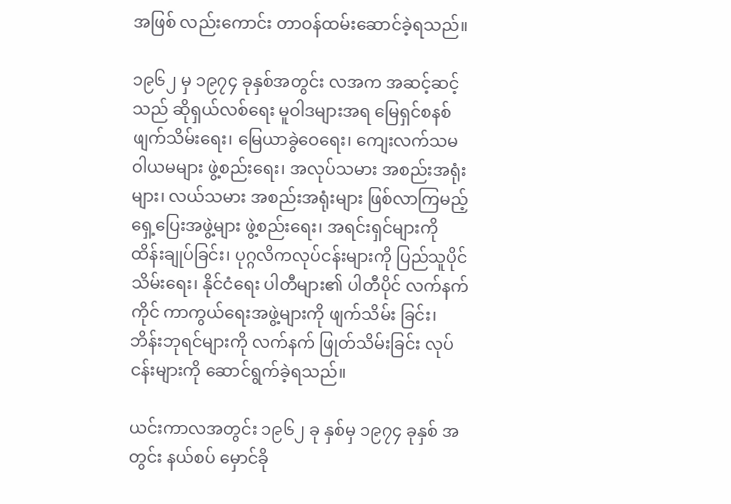အဖြစ် လည်းကောင်း တာဝန်ထမ်းဆောင်ခဲ့ရသည်။

၁၉၆၂ မှ ၁၉၇၄ ခုနှစ်အတွင်း လအက အဆင့်ဆင့်သည် ဆိုရှယ်လစ်ရေး မူဝါဒများအရ မြေရှင်စနစ် ဖျက်သိမ်းရေး၊ မြေယာခွဲဝေရေး၊ ကျေးလက်သမဝါယမများ ဖွဲ့စည်းရေး၊ အလုပ်သမား အစည်းအရုံးများ၊ လယ်သမား အစည်းအရုံးများ ဖြစ်လာကြမည့် ရှေ့ပြေးအဖွဲ့များ ဖွဲ့စည်းရေး၊ အရင်းရှင်များကို ထိန်းချုပ်ခြင်း၊ ပုဂ္ဂလိကလုပ်ငန်းများကို ပြည်သူပိုင်သိမ်းရေး၊ နိုင်ငံရေး ပါတီများ၏ ပါတီပိုင် လက်နက်ကိုင် ကာကွယ်ရေးအဖွဲ့များကို ဖျက်သိမ်း ခြင်း၊ ဘိန်းဘုရင်များကို လက်နက် ဖြုတ်သိမ်းခြင်း လုပ်ငန်းများကို ဆောင်ရွက်ခဲ့ရသည်။

ယင်းကာလအတွင်း ၁၉၆၂ ခု နှစ်မှ ၁၉၇၄ ခုနှစ် အတွင်း နယ်စပ် မှောင်ခို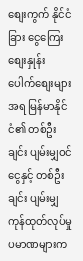စျေးကွက် နိုင်ငံခြား ငွေကြေးစျေးနှုန်း ပေါက်စျေးများအရ မြန်မာနိုင်ငံ၏ တစ်ဦးချင်း ပျမ်းမျှဝင်ငွေနှင့် တစ်ဦးချင်း ပျမ်းမျှ ကုန်ထုတ်လုပ်မှု ပမာဏများက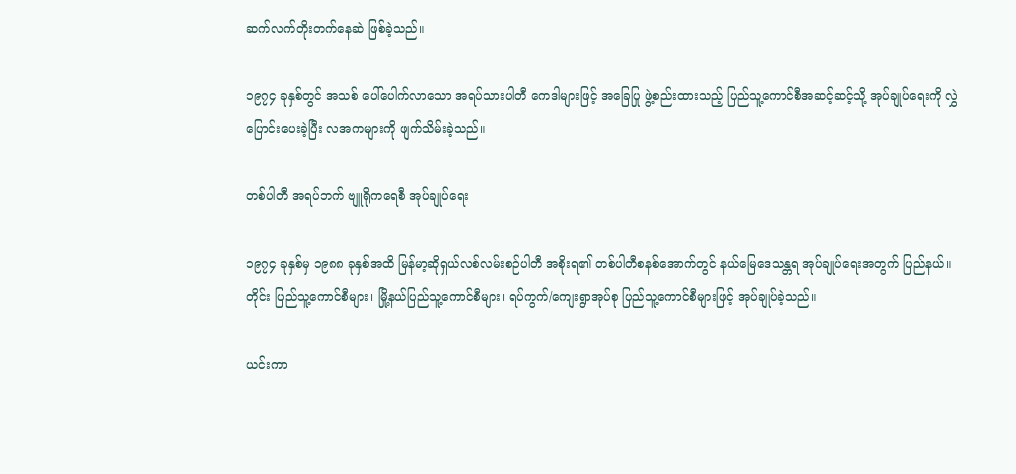ဆက်လက်တိုးတက်နေဆဲ ဖြစ်ခဲ့သည်။

၁၉၇၄ ခုနှစ်တွင် အသစ် ပေါ်ပေါက်လာသော အရပ်သားပါတီ ကေဒါများဖြင့် အခြေပြု ဖွဲ့စည်းထားသည့် ပြည်သူ့ကောင်စီအဆင့်ဆင့်သို့ အုပ်ချုပ်ရေးကို လွှဲပြောင်းပေးခဲ့ပြီး လအကများကို ဖျက်သိမ်းခဲ့သည်။

တစ်ပါတီ အရပ်ဘက် ဗျူရိုကရေစီ အုပ်ချုပ်ရေး

၁၉၇၄ ခုနှစ်မှ ၁၉၈၈ ခုနှစ်အထိ မြန်မာ့ဆိုရှယ်လစ်လမ်းစဉ်ပါတီ အစိုးရ၏ တစ်ပါတီစနစ်အောက်တွင် နယ်မြေဒေသန္တရ အုပ်ချုပ်ရေးအတွက် ပြည်နယ်။တိုင်း ပြည်သူ့ကောင်စီများ၊ မြို့နယ်ပြည်သူ့ကောင်စီများ၊ ရပ်ကွက်/ကျေးရွာအုပ်စု ပြည်သူ့ကောင်စီများဖြင့် အုပ်ချုပ်ခဲ့သည်။

ယင်းကာ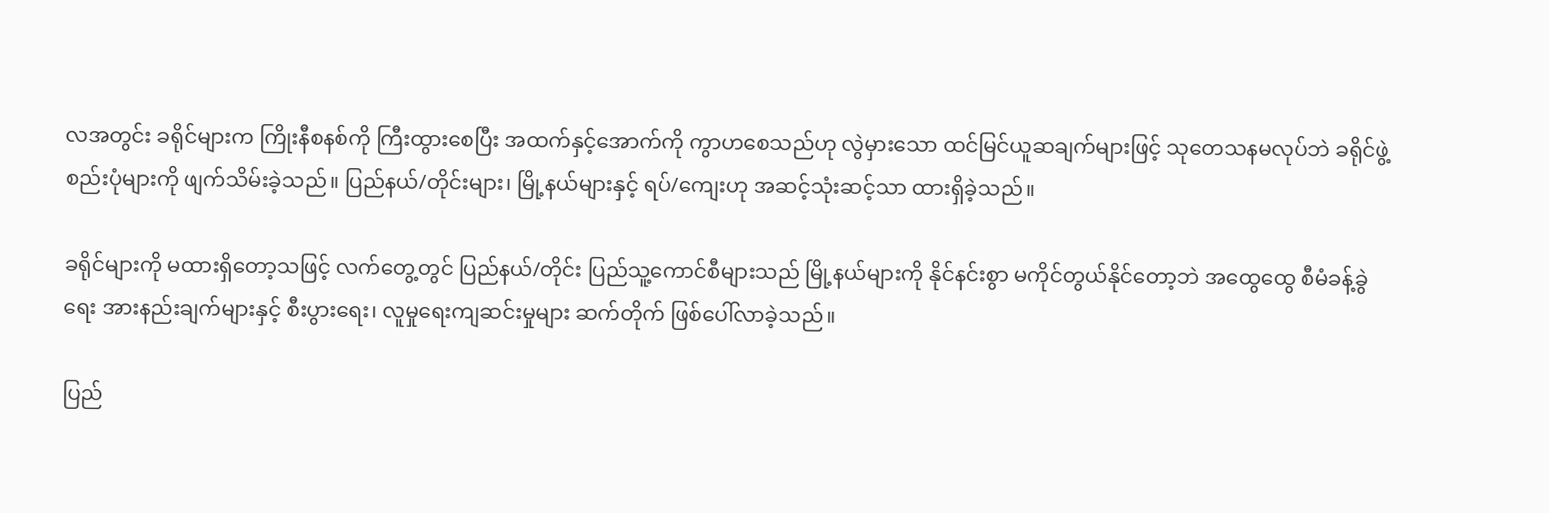လအတွင်း ခရိုင်များက ကြိုးနီစနစ်ကို ကြီးထွားစေပြီး အထက်နှင့်အောက်ကို ကွာဟစေသည်ဟု လွဲမှားသော ထင်မြင်ယူဆချက်များဖြင့် သုတေသနမလုပ်ဘဲ ခရိုင်ဖွဲ့စည်းပုံများကို ဖျက်သိမ်းခဲ့သည်။ ပြည်နယ်/တိုင်းများ၊ မြို့နယ်များနှင့် ရပ်/ကျေးဟု အဆင့်သုံးဆင့်သာ ထားရှိခဲ့သည်။

ခရိုင်များကို မထားရှိတော့သဖြင့် လက်တွေ့တွင် ပြည်နယ်/တိုင်း ပြည်သူ့ကောင်စီများသည် မြို့နယ်များကို နိုင်နင်းစွာ မကိုင်တွယ်နိုင်တော့ဘဲ အထွေထွေ စီမံခန့်ခွဲရေး အားနည်းချက်များနှင့် စီးပွားရေး၊ လူမှုရေးကျဆင်းမှုများ ဆက်တိုက် ဖြစ်ပေါ်လာခဲ့သည်။

ပြည်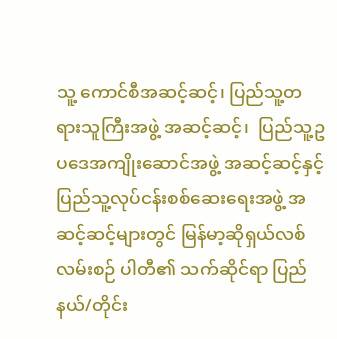သူ့ ကောင်စီအဆင့်ဆင့်၊ ပြည်သူ့တရားသူကြီးအဖွဲ့ အဆင့်ဆင့်၊  ပြည်သူ့ဥပဒေအကျိုးဆောင်အဖွဲ့ အဆင့်ဆင့်နှင့် ပြည်သူ့လုပ်ငန်းစစ်ဆေးရေးအဖွဲ့ အဆင့်ဆင့်များတွင် မြန်မာ့ဆိုရှယ်လစ်လမ်းစဉ် ပါတီ၏ သက်ဆိုင်ရာ ပြည်နယ်/တိုင်း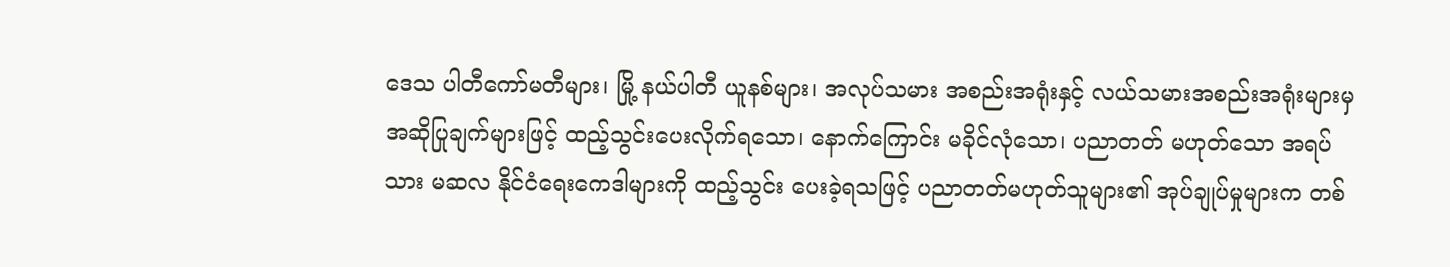ဒေသ ပါတီကော်မတီများ၊ မြို့ နယ်ပါတီ ယူနစ်များ၊ အလုပ်သမား အစည်းအရုံးနှင့် လယ်သမားအစည်းအရုံးများမှ အဆိုပြုချက်များဖြင့် ထည့်သွင်းပေးလိုက်ရသော၊ နောက်ကြောင်း မခိုင်လုံသော၊ ပညာ‌တတ် မဟုတ်သော အရပ်သား မဆလ နိုင်ငံရေးကေဒါများကို ထည့်သွင်း ပေးခဲ့ရသဖြင့် ပညာတတ်မဟုတ်သူများ၏ အုပ်ချုပ်မှုများက တစ်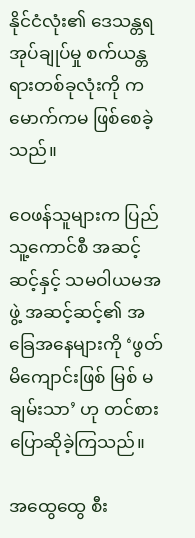နိုင်ငံလုံး၏ ဒေသန္တရအုပ်ချုပ်မှု စက်ယန္တရားတစ်ခုလုံးကို ကမောက်ကမ ဖြစ်စေခဲ့သည်။

ဝေဖန်သူများက ပြည်သူ့ကောင်စီ အဆင့်ဆင့်နှင့် သမဝါယမအဖွဲ့ အဆင့်ဆင့်၏ အခြေအနေများကို ‘ဖွတ် မိကျောင်းဖြစ် မြစ် မချမ်းသာ’ ဟု တင်စားပြောဆိုခဲ့ကြသည်။

အထွေထွေ စီး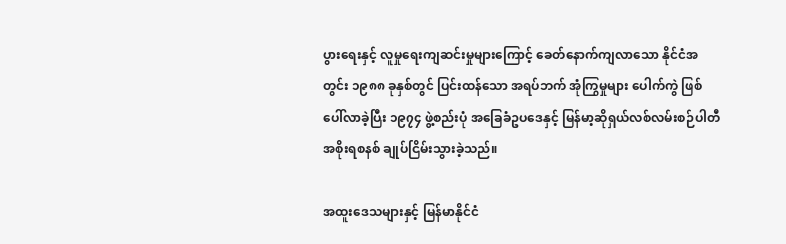ပွားရေးနှင့် လူမှုရေးကျဆင်းမှုများကြောင့် ခေတ်နောက်ကျလာသော နိုင်ငံအတွင်း ၁၉၈၈ ခုနှစ်တွင် ပြင်းထန်သော အရပ်ဘက် အုံကြွမှုများ ပေါက်ကွဲ ဖြစ်ပေါ်လာခဲ့ပြီး ၁၉၇၄ ဖွဲ့စည်းပုံ အခြေခံဥပဒေနှင့် မြန်မာ့ဆိုရှယ်လစ်လမ်းစဉ်ပါတီ အစိုးရစနစ် ချုပ်ငြိမ်းသွားခဲ့သည်။

အထူးဒေသများနှင့် မြန်မာနိုင်ငံ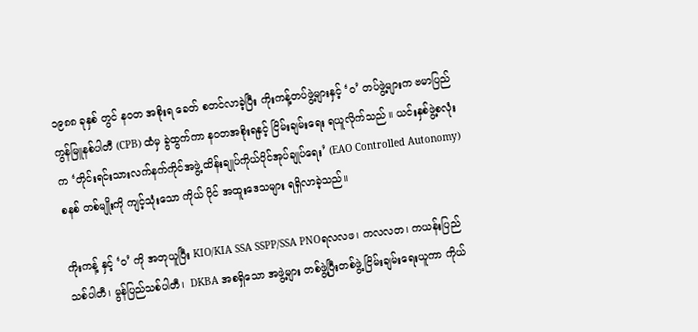၁၉၈၈ ခုနှစ် တွင် နဝတ အစိုးရ ခေတ် စတင်လာခဲ့ပြီး ကိုးကန့်တပ်ဖွဲ့များနှင့် ‘၀’ တပ်ဖွဲ့များက ဗမာပြည် ကွန်မြူနစ်ပါတီ (CPB) ထံမှ ခွဲထွက်ကာ နဝတအစိုးရနှင့် ငြိမ်းချမ်းရေး ရယူလိုက်သည် ။ ယင်းနှစ်ဖွဲ့စလုံးက ‘တိုင်းရင်းသားလက်နက်ကိုင်အဖွဲ့ ထိန်းချုပ်ကိုယ်ပိုင်အုပ်ချုပ်ရေး’ (EAO Controlled Autonomy) စနစ် တစ်မျိုးကို ကျင့်သုံးသော ကိုယ် ပိုင် အထူးဒေသများ ရရှိလာခဲ့သည်။

ကိုးကန့် နှင့် ‘၀’ ကို အတုယူပြီး KIO/KIA SSA SSPP/SSA PNOရလလဖ၊ ကလလတ၊ ကယန်းပြည်သစ်ပါတီ၊ မွန်ပြည်သစ်ပါတီ၊  DKBA အစရှိသော အဖွဲ့များ တစ်ဖွဲ့ပြီးတစ်ဖွဲ့ ငြိမ်းချမ်းရေးယူကာ ကိုယ်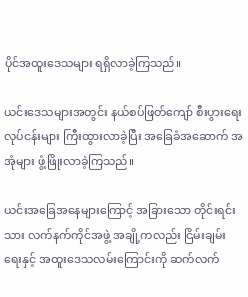ပိုင်အထူးဒေသများ ရရှိလာခဲ့ကြသည်။

ယင်းဒေသများအတွင်း နယ်စပ်ဖြတ်ကျော် စီးပွားရေးလုပ်ငန်းများ ကြီးထွားလာခဲ့ပြီး အခြေခံအဆောက် အအုံများ ဖွံ့ဖြိုးလာခဲ့ကြသည်။

ယင်းအခြေအနေများကြောင့် အခြားသော တိုင်းရင်းသား လက်နက်ကိုင်အဖွဲ့ အချို့ကလည်း ငြိမ်းချမ်းရေးနှင့် အထူးဒေသလမ်းကြောင်းကို ဆက်လက်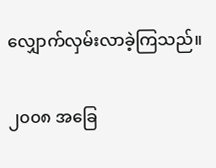လျှောက်လှမ်းလာခဲ့ကြသည်။

၂၀၀၈ အခြေ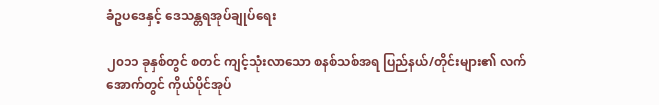ခံဥပဒေနှင့် ဒေသန္တရအုပ်ချုပ်ရေး

၂၀၁၁ ခုနှစ်တွင် စတင် ကျင့်သုံးလာသော စနစ်သစ်အရ ပြည်နယ်/တိုင်းများ၏ လက်အောက်တွင် ကိုယ်ပိုင်အုပ်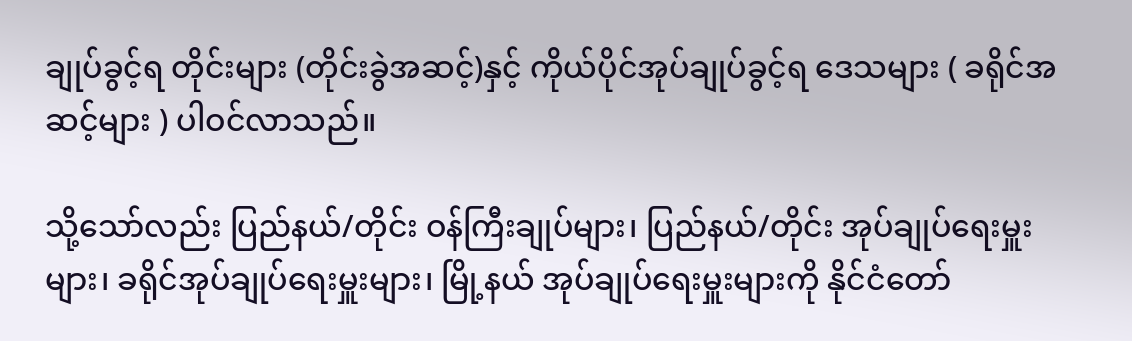ချုပ်ခွင့်ရ တိုင်းများ (တိုင်းခွဲအဆင့်)နှင့် ကိုယ်ပိုင်အုပ်ချုပ်ခွင့်ရ ဒေသများ ( ခရိုင်အဆင့်များ ) ပါဝင်လာသည်။

သို့သော်လည်း ပြည်နယ်/တိုင်း ဝန်ကြီးချုပ်များ၊ ပြည်နယ်/တိုင်း အုပ်ချုပ်ရေးမှူးများ၊ ခရိုင်အုပ်ချုပ်ရေးမှူးများ၊ မြို့နယ် အုပ်ချုပ်ရေးမှူးများကို နိုင်ငံတော်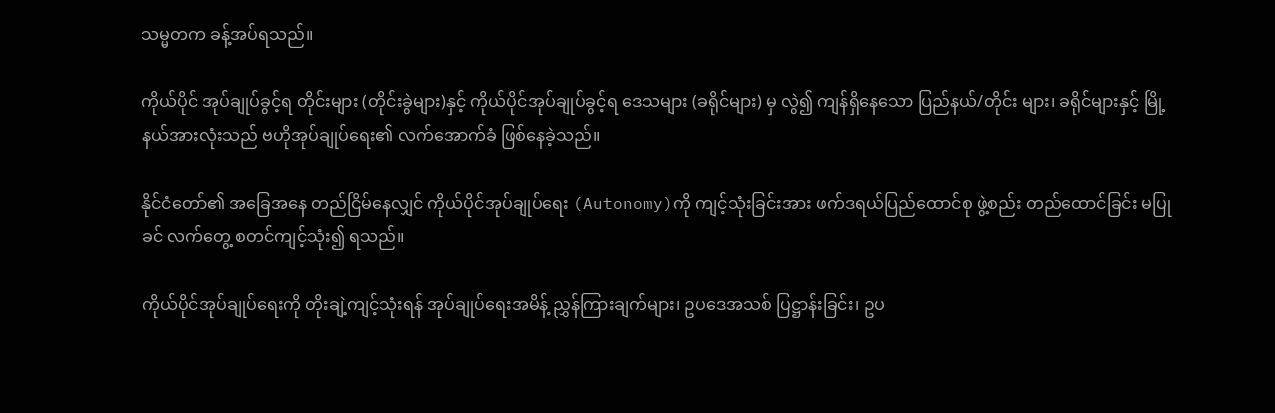သမ္မတက ခန့်အပ်ရသည်။

ကိုယ်ပိုင် အုပ်ချုပ်ခွင့်ရ တိုင်းများ (တိုင်းခွဲများ)နှင့် ကိုယ်ပိုင်အုပ်ချုပ်ခွင့်ရ ဒေသများ (ခရိုင်များ) မှ လွဲ၍ ကျန်ရှိနေသော ပြည်နယ်/တိုင်း များ၊ ခရိုင်များနှင့် မြို့နယ်အားလုံးသည် ဗဟိုအုပ်ချုပ်ရေး၏ လက်အောက်ခံ ဖြစ်နေခဲ့သည်။

နိုင်ငံတော်၏ အခြေအနေ တည်ငြိမ်နေလျှင် ကိုယ်ပိုင်အုပ်ချုပ်ရေး (Autonomy)ကို ကျင့်သုံးခြင်းအား ဖက်ဒရယ်ပြည်ထောင်စု ဖွဲ့စည်း တည်ထောင်ခြင်း မပြုခင် လက်တွေ့ စတင်ကျင့်သုံး၍ ရသည်။

ကိုယ်ပိုင်အုပ်ချုပ်ရေးကို တိုးချဲ့ကျင့်သုံးရန် အုပ်ချုပ်ရေးအမိန့် ညွှန်ကြားချက်များ၊ ဥပဒေအသစ် ပြဋ္ဌာန်းခြင်း၊ ဥပ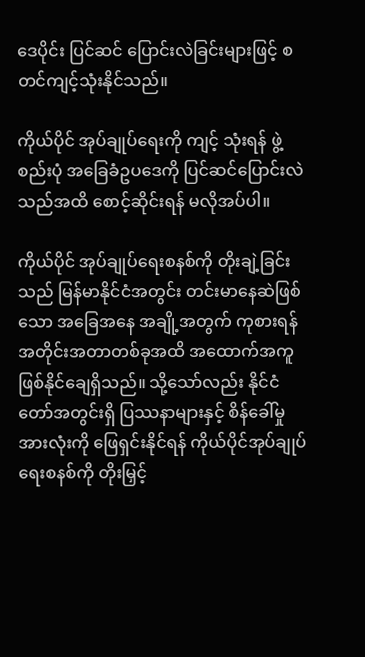ဒေပိုင်း ပြင်ဆင် ပြောင်းလဲခြင်းများဖြင့် စတင်ကျင့်သုံးနိုင်သည်။

ကိုယ်ပိုင် အုပ်ချုပ်ရေးကို ကျင့် သုံးရန် ဖွဲ့စည်းပုံ အခြေခံဥပဒေကို ပြင်ဆင်ပြောင်းလဲသည်အထိ စောင့်ဆိုင်းရန် မလိုအပ်ပါ။

ကိုယ်ပိုင် အုပ်ချုပ်ရေးစနစ်ကို တိုးချဲ့ခြင်းသည် မြန်မာနိုင်ငံအတွင်း တင်းမာနေဆဲဖြစ်သော အခြေအနေ အချို့အတွက် ကုစားရန် အတိုင်းအတာတစ်ခုအထိ အထောက်အကူ ဖြစ်နိုင်ချေရှိသည်။ သို့သော်လည်း နိုင်ငံတော်အတွင်းရှိ ပြဿနာများနှင့် စိန်ခေါ်မှုအားလုံးကို ဖြေရှင်းနိုင်ရန် ကိုယ်ပိုင်အုပ်ချုပ်ရေးစနစ်ကို တိုးမြှင့်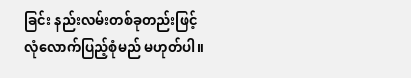ခြင်း နည်းလမ်းတစ်ခုတည်းဖြင့် လုံလောက်ပြည့်စုံမည် မဟုတ်ပါ။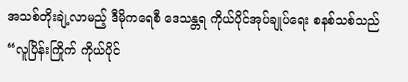အသစ်တိုးချဲ့လာမည့် ဒီမိုကရေစီ ဒေသန္တရ ကိုယ်ပိုင်အုပ်ချုပ်ရေး စနစ်သစ်သည် “လူပြိန်းကြိုက် ကိုယ်ပိုင်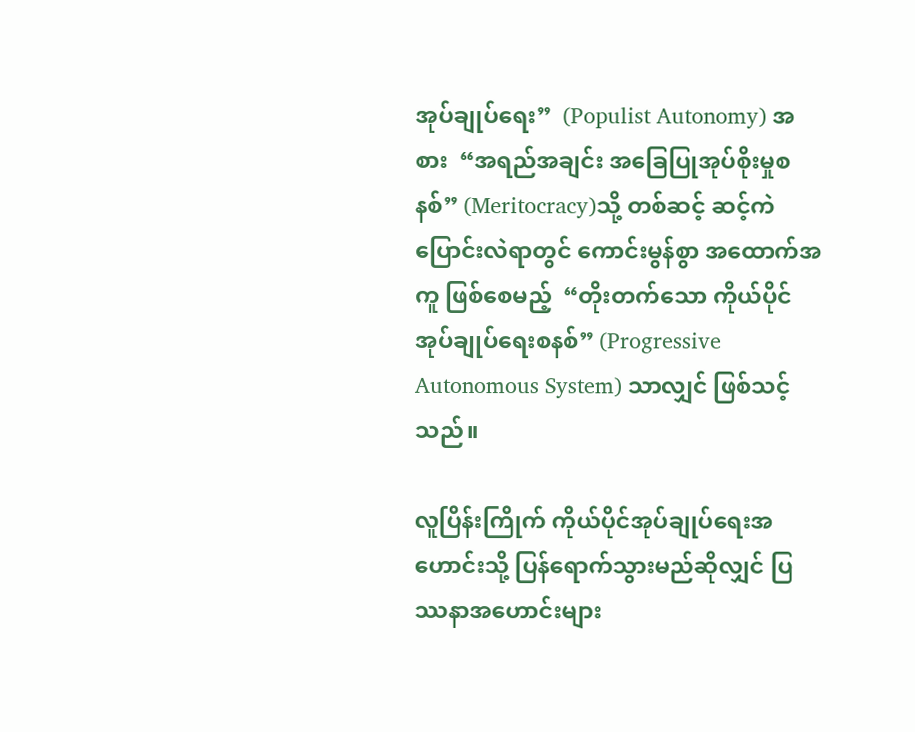အုပ်ချုပ်ရေး”  (Populist Autonomy) အစား  “အရည်အချင်း အခြေပြုအုပ်စိုးမှုစနစ်” (Meritocracy)သို့ တစ်ဆင့် ဆင့်ကဲပြောင်းလဲရာတွင် ကောင်းမွန်စွာ အထောက်အကူ ဖြစ်စေမည့်  “တိုးတက်သော ကိုယ်ပိုင်အုပ်ချုပ်ရေးစနစ်” (Progressive Autonomous System) သာလျှင် ဖြစ်သင့်သည်။

လူပြိန်းကြိုက် ကိုယ်ပိုင်အုပ်ချုပ်ရေးအဟောင်းသို့ ပြန်ရောက်သွားမည်ဆိုလျှင် ပြဿနာအဟောင်းများ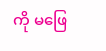ကို မဖြေ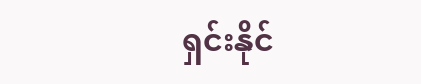ရှင်းနိုင်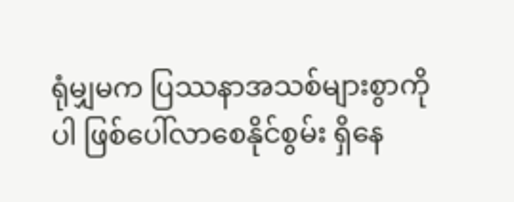ရုံမျှမက ပြဿနာအသစ်များစွာကိုပါ ဖြစ်ပေါ်လာစေနိုင်စွမ်း ရှိနေ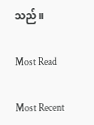သည်။

Most Read

Most Recent